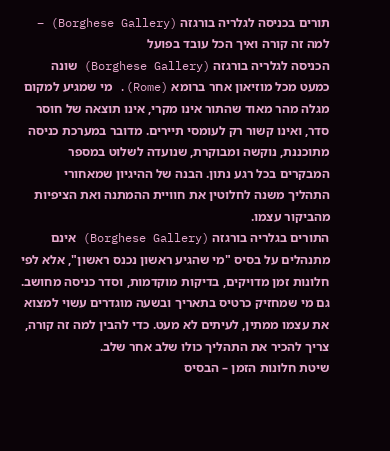תורים בכניסה לגלריה בורגזה (Borghese Gallery) – למה זה קורה ואיך הכל עובד בפועל
הכניסה לגלריה בורגזה (Borghese Gallery) שונה כמעט מכל מוזיאון אחר ברומא (Rome). מי שמגיע למקום מגלה מהר מאוד שהתור אינו מקרי, אינו תוצאה של חוסר סדר, ואינו קשור רק לעומסי תיירים. מדובר במערכת כניסה מתוכננת, נוקשה ומבוקרת, שנועדה לשלוט במספר המבקרים בכל רגע נתון. הבנה של ההיגיון שמאחורי התהליך משנה לחלוטין את חוויית ההמתנה ואת הציפיות מהביקור עצמו.
התורים בגלריה בורגזה (Borghese Gallery) אינם מתנהלים על בסיס "מי שהגיע ראשון נכנס ראשון", אלא לפי חלונות זמן מדויקים, בדיקות מוקדמות, וסדר כניסה מחושב. גם מי שמחזיק כרטיס בתאריך ובשעה מוגדרים עשוי למצוא את עצמו ממתין, לעיתים לא מעט. כדי להבין למה זה קורה, צריך להכיר את התהליך כולו שלב אחר שלב.
שיטת חלונות הזמן – הבסיס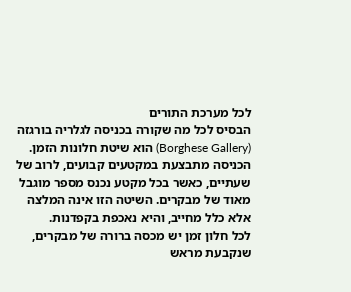לכל מערכת התורים
הבסיס לכל מה שקורה בכניסה לגלריה בורגזה (Borghese Gallery) הוא שיטת חלונות הזמן. הכניסה מתבצעת במקטעים קבועים, לרוב של שעתיים, כאשר בכל מקטע נכנס מספר מוגבל מאוד של מבקרים. השיטה הזו אינה המלצה אלא כלל מחייב, והיא נאכפת בקפדנות.
לכל חלון זמן יש מכסה ברורה של מבקרים, שנקבעת מראש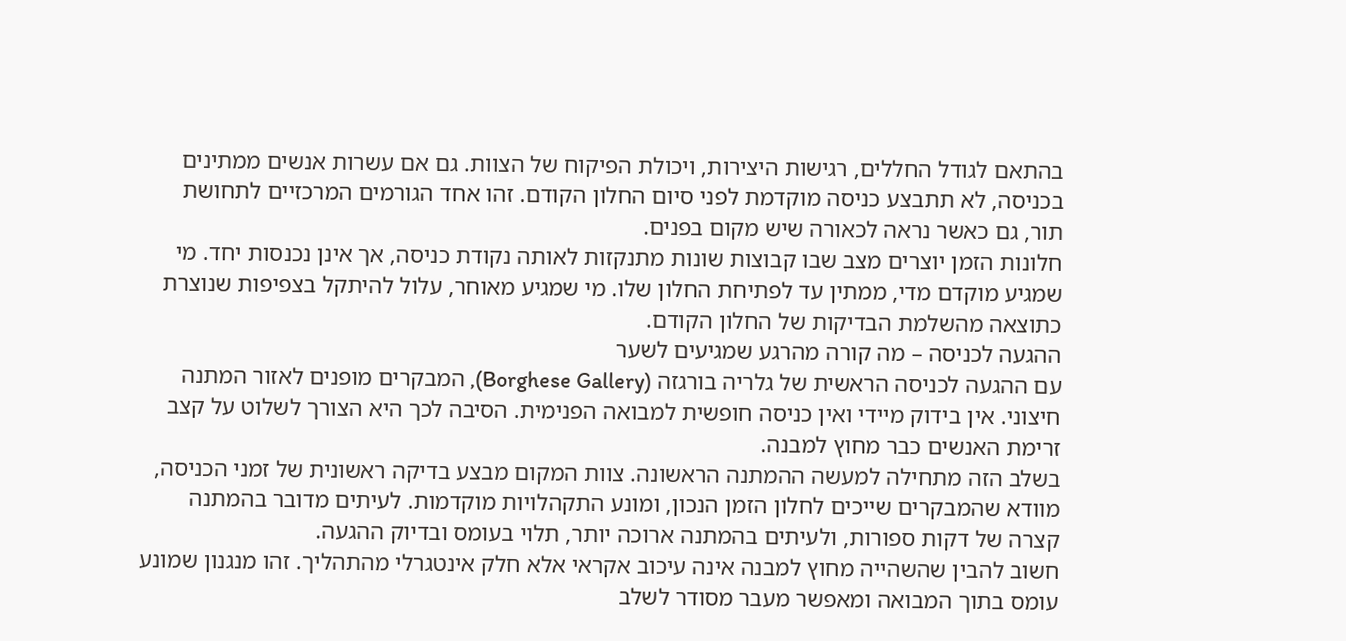בהתאם לגודל החללים, רגישות היצירות, ויכולת הפיקוח של הצוות. גם אם עשרות אנשים ממתינים בכניסה, לא תתבצע כניסה מוקדמת לפני סיום החלון הקודם. זהו אחד הגורמים המרכזיים לתחושת תור, גם כאשר נראה לכאורה שיש מקום בפנים.
חלונות הזמן יוצרים מצב שבו קבוצות שונות מתנקזות לאותה נקודת כניסה, אך אינן נכנסות יחד. מי שמגיע מוקדם מדי, ממתין עד לפתיחת החלון שלו. מי שמגיע מאוחר, עלול להיתקל בצפיפות שנוצרת כתוצאה מהשלמת הבדיקות של החלון הקודם.
ההגעה לכניסה – מה קורה מהרגע שמגיעים לשער
עם ההגעה לכניסה הראשית של גלריה בורגזה (Borghese Gallery), המבקרים מופנים לאזור המתנה חיצוני. אין בידוק מיידי ואין כניסה חופשית למבואה הפנימית. הסיבה לכך היא הצורך לשלוט על קצב זרימת האנשים כבר מחוץ למבנה.
בשלב הזה מתחילה למעשה ההמתנה הראשונה. צוות המקום מבצע בדיקה ראשונית של זמני הכניסה, מוודא שהמבקרים שייכים לחלון הזמן הנכון, ומונע התקהלויות מוקדמות. לעיתים מדובר בהמתנה קצרה של דקות ספורות, ולעיתים בהמתנה ארוכה יותר, תלוי בעומס ובדיוק ההגעה.
חשוב להבין שהשהייה מחוץ למבנה אינה עיכוב אקראי אלא חלק אינטגרלי מהתהליך. זהו מנגנון שמונע עומס בתוך המבואה ומאפשר מעבר מסודר לשלב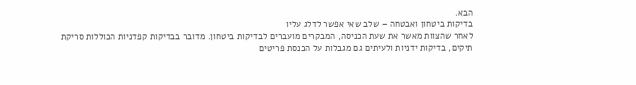הבא.
בדיקות ביטחון ואבטחה – שלב שאי אפשר לדלג עליו
לאחר שהצוות מאשר את שעת הכניסה, המבקרים מועברים לבדיקות ביטחון. מדובר בבדיקות קפדניות הכוללות סריקת תיקים, בדיקות ידניות ולעיתים גם מגבלות על הכנסת פריטים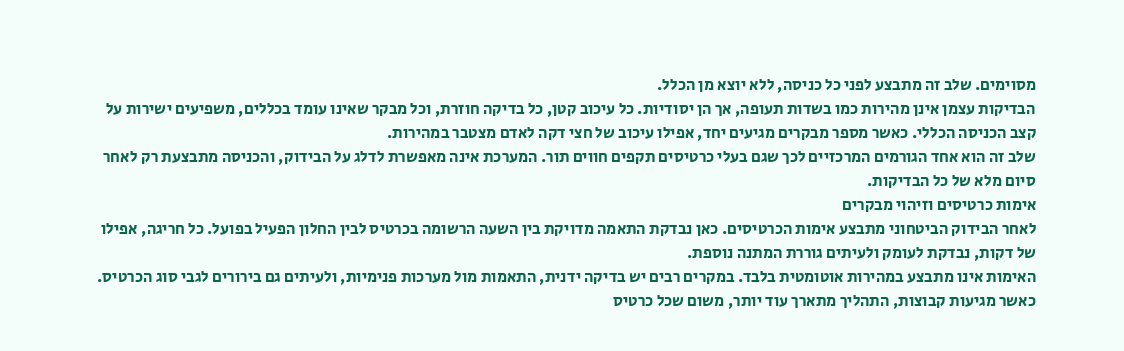מסוימים. שלב זה מתבצע לפני כל כניסה, ללא יוצא מן הכלל.
הבדיקות עצמן אינן מהירות כמו בשדות תעופה, אך הן יסודיות. כל עיכוב קטן, כל בדיקה חוזרת, וכל מבקר שאינו עומד בכללים, משפיעים ישירות על קצב הכניסה הכללי. כאשר מספר מבקרים מגיעים יחד, אפילו עיכוב של חצי דקה לאדם מצטבר במהירות.
שלב זה הוא אחד הגורמים המרכזיים לכך שגם בעלי כרטיסים תקפים חווים תור. המערכת אינה מאפשרת לדלג על הבידוק, והכניסה מתבצעת רק לאחר סיום מלא של כל הבדיקות.
אימות כרטיסים וזיהוי מבקרים
לאחר הבידוק הביטחוני מתבצע אימות הכרטיסים. כאן נבדקת התאמה מדויקת בין השעה הרשומה בכרטיס לבין החלון הפעיל בפועל. כל חריגה, אפילו של דקות, נבדקת לעומק ולעיתים גוררת המתנה נוספת.
האימות אינו מתבצע במהירות אוטומטית בלבד. במקרים רבים יש בדיקה ידנית, התאמות מול מערכות פנימיות, ולעיתים גם בירורים לגבי סוג הכרטיס. כאשר מגיעות קבוצות, התהליך מתארך עוד יותר, משום שכל כרטיס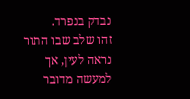נבדק בנפרד.
זהו שלב שבו התור נראה לעין, אך למעשה מדובר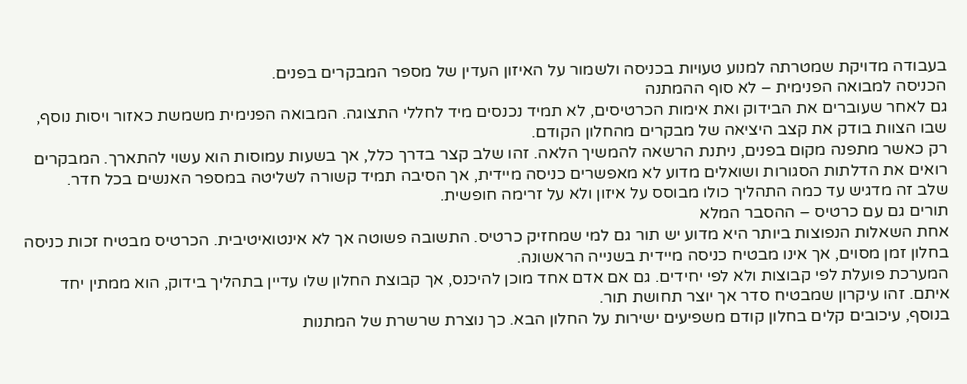בעבודה מדויקת שמטרתה למנוע טעויות בכניסה ולשמור על האיזון העדין של מספר המבקרים בפנים.
הכניסה למבואה הפנימית – לא סוף ההמתנה
גם לאחר שעוברים את הבידוק ואת אימות הכרטיסים, לא תמיד נכנסים מיד לחללי התצוגה. המבואה הפנימית משמשת כאזור ויסות נוסף, שבו הצוות בודק את קצב היציאה של מבקרים מהחלון הקודם.
רק כאשר מתפנה מקום בפנים, ניתנת הרשאה להמשיך הלאה. זהו שלב קצר בדרך כלל, אך בשעות עמוסות הוא עשוי להתארך. המבקרים רואים את הדלתות הסגורות ושואלים מדוע לא מאפשרים כניסה מיידית, אך הסיבה תמיד קשורה לשליטה במספר האנשים בכל חדר.
שלב זה מדגיש עד כמה התהליך כולו מבוסס על איזון ולא על זרימה חופשית.
תורים גם עם כרטיס – ההסבר המלא
אחת השאלות הנפוצות ביותר היא מדוע יש תור גם למי שמחזיק כרטיס. התשובה פשוטה אך לא אינטואיטיבית. הכרטיס מבטיח זכות כניסה בחלון זמן מסוים, אך אינו מבטיח כניסה מיידית בשנייה הראשונה.
המערכת פועלת לפי קבוצות ולא לפי יחידים. גם אם אדם אחד מוכן להיכנס, אך קבוצת החלון שלו עדיין בתהליך בידוק, הוא ממתין יחד איתם. זהו עיקרון שמבטיח סדר אך יוצר תחושת תור.
בנוסף, עיכובים קלים בחלון קודם משפיעים ישירות על החלון הבא. כך נוצרת שרשרת של המתנות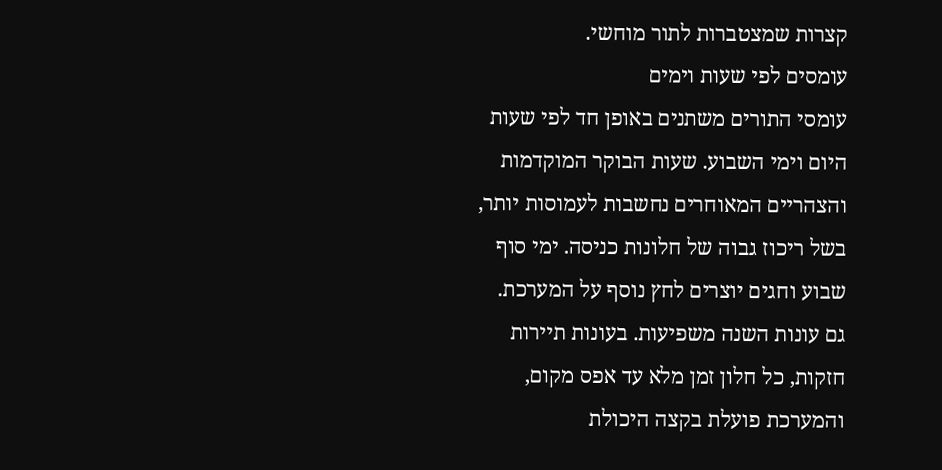קצרות שמצטברות לתור מוחשי.
עומסים לפי שעות וימים
עומסי התורים משתנים באופן חד לפי שעות היום וימי השבוע. שעות הבוקר המוקדמות והצהריים המאוחרים נחשבות לעמוסות יותר, בשל ריכוז גבוה של חלונות כניסה. ימי סוף שבוע וחגים יוצרים לחץ נוסף על המערכת.
גם עונות השנה משפיעות. בעונות תיירות חזקות, כל חלון זמן מלא עד אפס מקום, והמערכת פועלת בקצה היכולת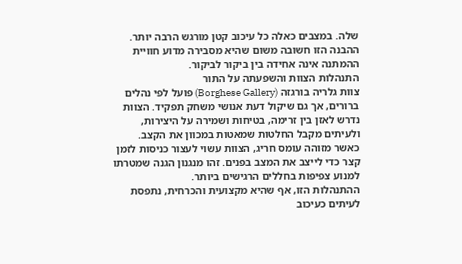שלה. במצבים כאלה כל עיכוב קטן מורגש הרבה יותר.
ההבנה הזו חשובה משום שהיא מסבירה מדוע חוויית ההמתנה אינה אחידה בין ביקור לביקור.
התנהלות הצוות והשפעתה על התור
צוות גלריה בורגזה (Borghese Gallery) פועל לפי נהלים ברורים, אך גם שיקול דעת אנושי משחק תפקיד. הצוות נדרש לאזן בין זרימה, בטיחות ושמירה על היצירות, ולעיתים מקבל החלטות שמאטות במכוון את הקצב.
כאשר מזוהה עומס חריג, הצוות עשוי לעצור כניסות לזמן קצר כדי לייצב את המצב בפנים. זהו מנגנון הגנה שמטרתו למנוע צפיפות בחללים הרגישים ביותר.
ההתנהלות הזו, אף שהיא מקצועית והכרחית, נתפסת לעיתים כעיכוב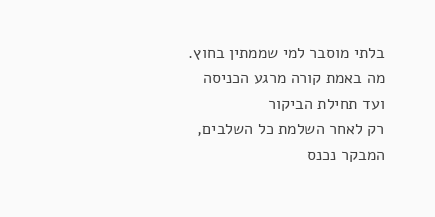בלתי מוסבר למי שממתין בחוץ.
מה באמת קורה מרגע הכניסה ועד תחילת הביקור
רק לאחר השלמת כל השלבים, המבקר נכנס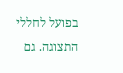בפועל לחללי התצוגה. גם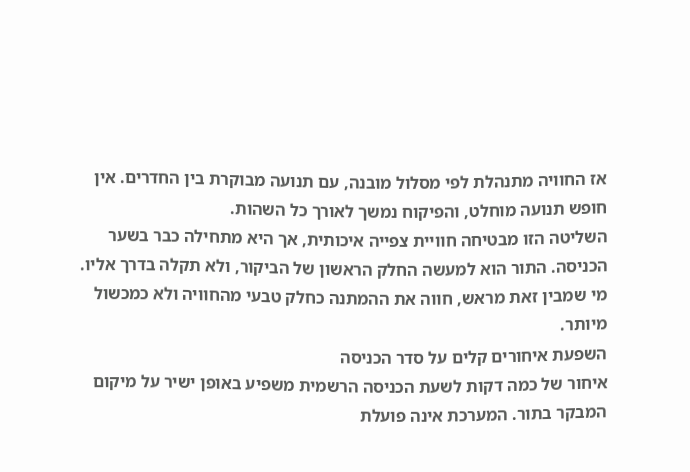אז החוויה מתנהלת לפי מסלול מובנה, עם תנועה מבוקרת בין החדרים. אין חופש תנועה מוחלט, והפיקוח נמשך לאורך כל השהות.
השליטה הזו מבטיחה חוויית צפייה איכותית, אך היא מתחילה כבר בשער הכניסה. התור הוא למעשה החלק הראשון של הביקור, ולא תקלה בדרך אליו.
מי שמבין זאת מראש, חווה את ההמתנה כחלק טבעי מהחוויה ולא כמכשול מיותר.
השפעת איחורים קלים על סדר הכניסה
איחור של כמה דקות לשעת הכניסה הרשמית משפיע באופן ישיר על מיקום המבקר בתור. המערכת אינה פועלת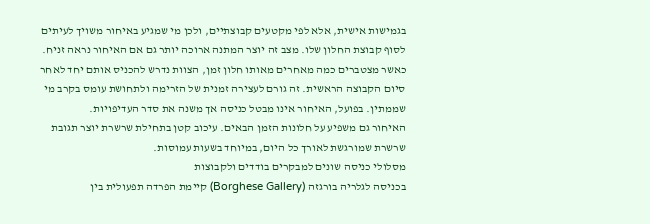בגמישות אישית, אלא לפי מקטעים קבוצתיים, ולכן מי שמגיע באיחור משויך לעיתים לסוף קבוצת החלון שלו. מצב זה יוצר המתנה ארוכה יותר גם אם האיחור נראה זניח.
כאשר מצטברים כמה מאחרים מאותו חלון זמן, הצוות נדרש להכניס אותם יחד לאחר סיום הקבוצה הראשית. זה גורם לעצירה זמנית של הזרימה ולתחושת עומס בקרב מי שממתין. בפועל, האיחור אינו מבטל כניסה אך משנה את סדר העדיפויות.
האיחור גם משפיע על חלונות הזמן הבאים. עיכוב קטן בתחילת שרשרת יוצר תגובת שרשרת שמורגשת לאורך כל היום, במיוחד בשעות עמוסות.
מסלולי כניסה שונים למבקרים בודדים ולקבוצות
בכניסה לגלריה בורגזה (Borghese Gallery) קיימת הפרדה תפעולית בין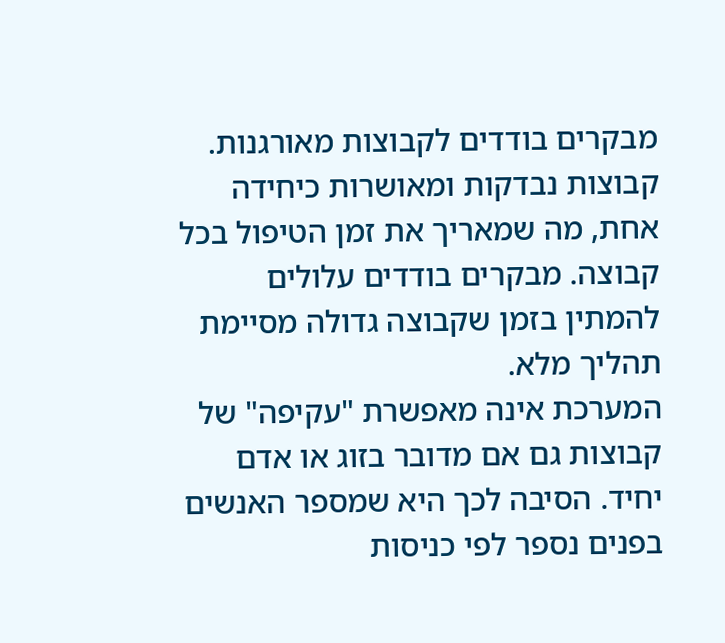מבקרים בודדים לקבוצות מאורגנות. קבוצות נבדקות ומאושרות כיחידה אחת, מה שמאריך את זמן הטיפול בכל קבוצה. מבקרים בודדים עלולים להמתין בזמן שקבוצה גדולה מסיימת תהליך מלא.
המערכת אינה מאפשרת "עקיפה" של קבוצות גם אם מדובר בזוג או אדם יחיד. הסיבה לכך היא שמספר האנשים בפנים נספר לפי כניסות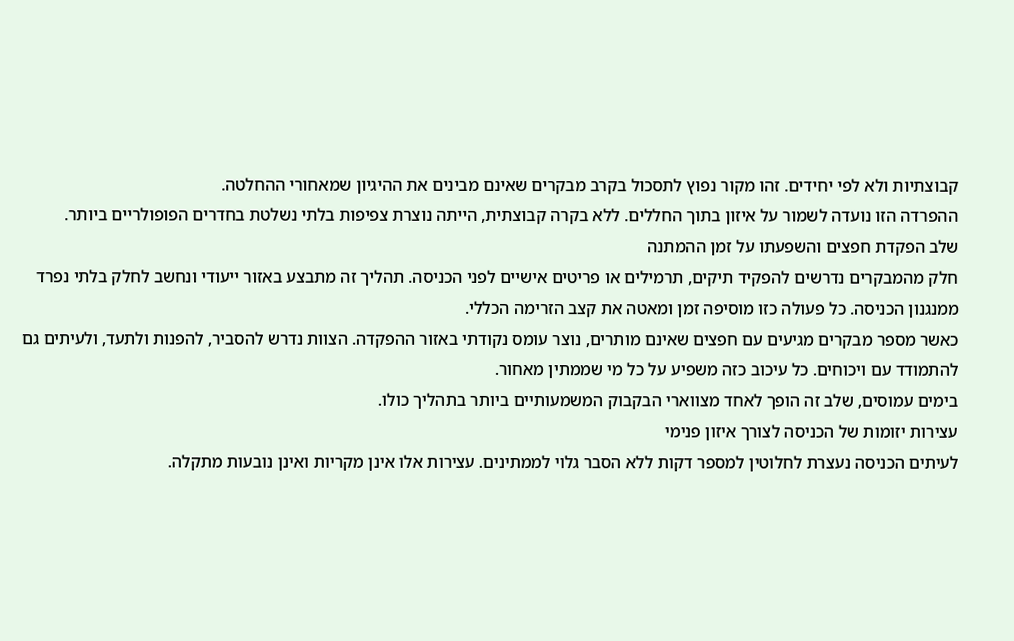קבוצתיות ולא לפי יחידים. זהו מקור נפוץ לתסכול בקרב מבקרים שאינם מבינים את ההיגיון שמאחורי ההחלטה.
ההפרדה הזו נועדה לשמור על איזון בתוך החללים. ללא בקרה קבוצתית, הייתה נוצרת צפיפות בלתי נשלטת בחדרים הפופולריים ביותר.
שלב הפקדת חפצים והשפעתו על זמן ההמתנה
חלק מהמבקרים נדרשים להפקיד תיקים, תרמילים או פריטים אישיים לפני הכניסה. תהליך זה מתבצע באזור ייעודי ונחשב לחלק בלתי נפרד ממנגנון הכניסה. כל פעולה כזו מוסיפה זמן ומאטה את קצב הזרימה הכללי.
כאשר מספר מבקרים מגיעים עם חפצים שאינם מותרים, נוצר עומס נקודתי באזור ההפקדה. הצוות נדרש להסביר, להפנות ולתעד, ולעיתים גם להתמודד עם ויכוחים. כל עיכוב כזה משפיע על כל מי שממתין מאחור.
בימים עמוסים, שלב זה הופך לאחד מצווארי הבקבוק המשמעותיים ביותר בתהליך כולו.
עצירות יזומות של הכניסה לצורך איזון פנימי
לעיתים הכניסה נעצרת לחלוטין למספר דקות ללא הסבר גלוי לממתינים. עצירות אלו אינן מקריות ואינן נובעות מתקלה.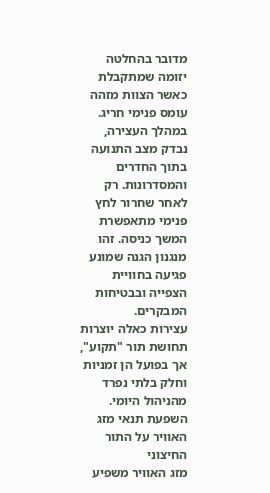מדובר בהחלטה יזומה שמתקבלת כאשר הצוות מזהה עומס פנימי חריג.
במהלך העצירה, נבדק מצב התנועה בתוך החדרים והמסדרונות. רק לאחר שחרור לחץ פנימי מתאפשרת המשך כניסה. זהו מנגנון הגנה שמונע פגיעה בחוויית הצפייה ובבטיחות המבקרים.
עצירות כאלה יוצרות תחושת תור "תקוע", אך בפועל הן זמניות וחלק בלתי נפרד מהניהול היומי.
השפעת תנאי מזג האוויר על התור החיצוני
מזג האוויר משפיע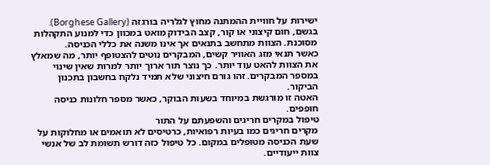ישירות על חוויית ההמתנה מחוץ לגלריה בורגזה (Borghese Gallery). בגשם, חום קיצוני או קור, קצב הבידוק מואט במכוון כדי למנוע התקהלות מסוכנת. הצוות מתחשב בתנאים אך אינו משנה את כללי הכניסה.
כאשר תנאי מזג האוויר קשים, המבקרים נוטים להצטופף יותר, מה שמאלץ את הצוות להאט עוד יותר. כך נוצר תור ארוך יותר למרות שאין שינוי במספר המבקרים. זהו גורם חיצוני שלא תמיד נלקח בחשבון בתכנון הביקור.
האטה זו מורגשת במיוחד בשעות הבוקר, כאשר מספר חלונות כניסה חופפים.
טיפול במקרים חריגים והשפעתם על התור
מקרים חריגים כמו בעיות רפואיות, כרטיסים לא תואמים או מחלוקות על שעת הכניסה מטופלים במקום. כל טיפול כזה דורש תשומת לב של אנשי צוות ייעודיים.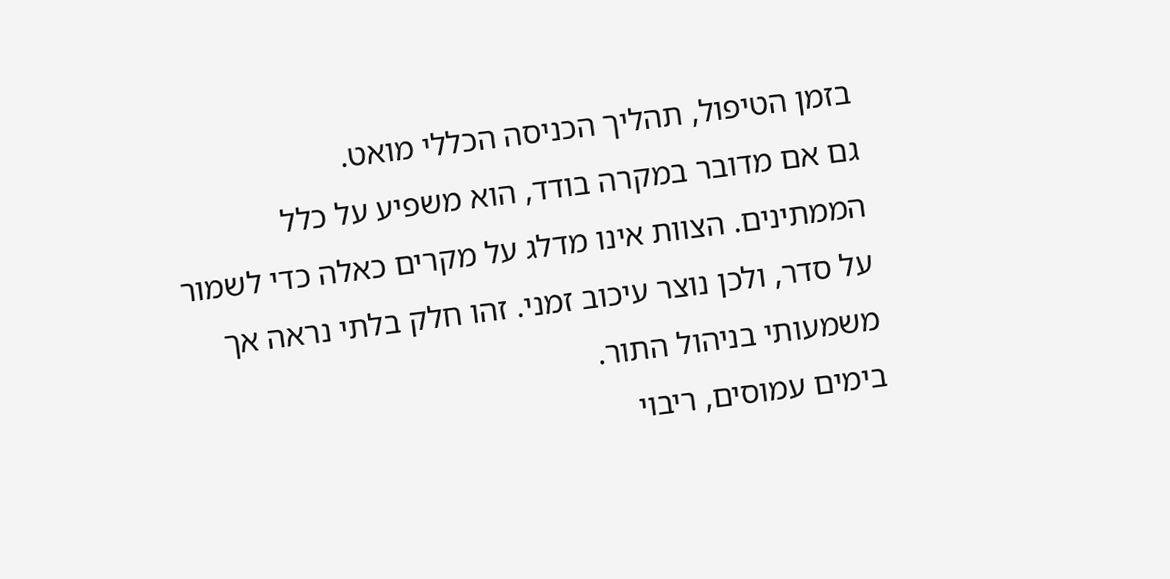בזמן הטיפול, תהליך הכניסה הכללי מואט.
גם אם מדובר במקרה בודד, הוא משפיע על כלל הממתינים. הצוות אינו מדלג על מקרים כאלה כדי לשמור על סדר, ולכן נוצר עיכוב זמני. זהו חלק בלתי נראה אך משמעותי בניהול התור.
בימים עמוסים, ריבוי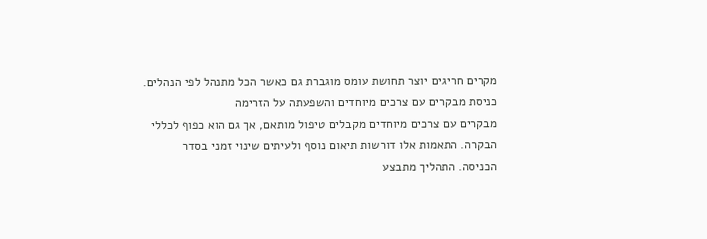מקרים חריגים יוצר תחושת עומס מוגברת גם כאשר הכל מתנהל לפי הנהלים.
כניסת מבקרים עם צרכים מיוחדים והשפעתה על הזרימה
מבקרים עם צרכים מיוחדים מקבלים טיפול מותאם, אך גם הוא כפוף לכללי הבקרה. התאמות אלו דורשות תיאום נוסף ולעיתים שינוי זמני בסדר הכניסה. התהליך מתבצע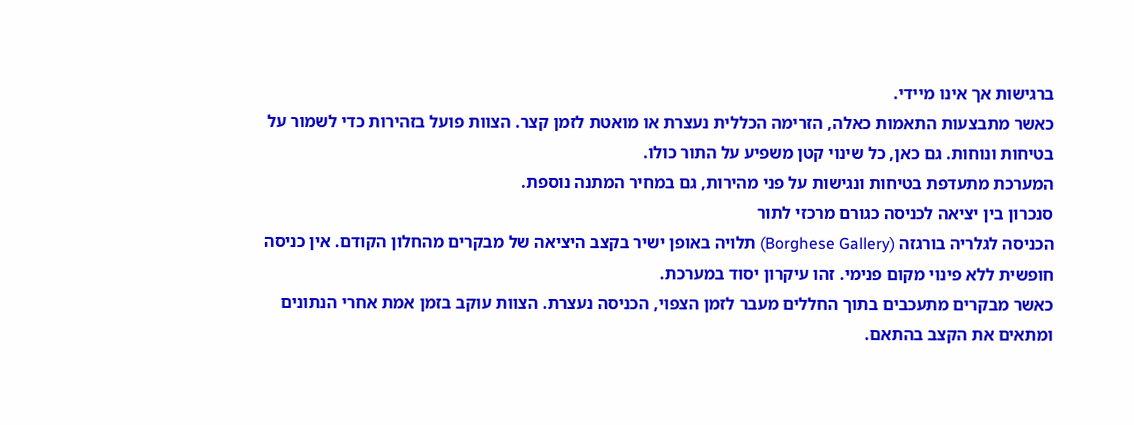ברגישות אך אינו מיידי.
כאשר מתבצעות התאמות כאלה, הזרימה הכללית נעצרת או מואטת לזמן קצר. הצוות פועל בזהירות כדי לשמור על בטיחות ונוחות. גם כאן, כל שינוי קטן משפיע על התור כולו.
המערכת מתעדפת בטיחות ונגישות על פני מהירות, גם במחיר המתנה נוספת.
סנכרון בין יציאה לכניסה כגורם מרכזי לתור
הכניסה לגלריה בורגזה (Borghese Gallery) תלויה באופן ישיר בקצב היציאה של מבקרים מהחלון הקודם. אין כניסה חופשית ללא פינוי מקום פנימי. זהו עיקרון יסוד במערכת.
כאשר מבקרים מתעכבים בתוך החללים מעבר לזמן הצפוי, הכניסה נעצרת. הצוות עוקב בזמן אמת אחרי הנתונים ומתאים את הקצב בהתאם.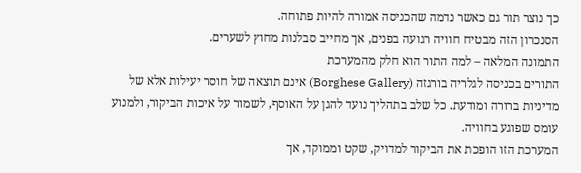כך נוצר תור גם כאשר נדמה שהכניסה אמורה להיות פתוחה.
הסנכרון הזה מבטיח חוויה רגועה בפנים, אך מחייב סבלנות מחוץ לשערים.
התמונה המלאה – למה התור הוא חלק מהמערכת
התורים בכניסה לגלריה בורגזה (Borghese Gallery) אינם תוצאה של חוסר יעילות אלא של מדיניות ברורה ומודעת. כל שלב בתהליך נועד להגן על האוסף, לשמור על איכות הביקור, ולמנוע עומס שפוגע בחוויה.
המערכת הזו הופכת את הביקור למדויק, שקט וממוקד, אך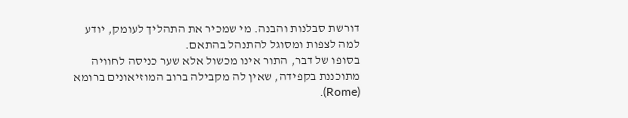דורשת סבלנות והבנה. מי שמכיר את התהליך לעומק, יודע למה לצפות ומסוגל להתנהל בהתאם.
בסופו של דבר, התור אינו מכשול אלא שער כניסה לחוויה מתוכננת בקפידה, שאין לה מקבילה ברוב המוזיאונים ברומא (Rome).